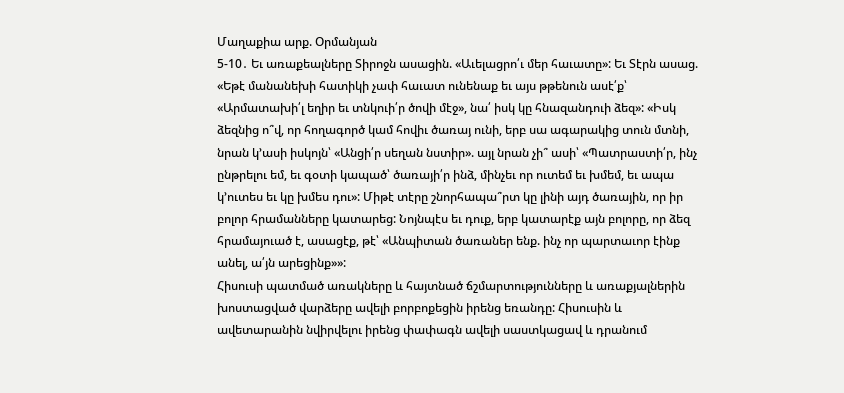Մաղաքիա արք. Օրմանյան
5-10․ Եւ առաքեալները Տիրոջն ասացին. «Աւելացրո՛ւ մեր հաւատը»: Եւ Տէրն ասաց. «Եթէ մանանեխի հատիկի չափ հաւատ ունենաք եւ այս թթենուն ասէ՛ք՝ «Արմատախի՛լ եղիր եւ տնկուի՛ր ծովի մէջ», նա՛ իսկ կը հնազանդուի ձեզ»: «Իսկ ձեզնից ո՞վ, որ հողագործ կամ հովիւ ծառայ ունի, երբ սա ագարակից տուն մտնի, նրան կ՚ասի իսկոյն՝ «Անցի՛ր սեղան նստիր». այլ նրան չի՞ ասի՝ «Պատրաստի՛ր, ինչ ընթրելու եմ, եւ գօտի կապած՝ ծառայի՛ր ինձ, մինչեւ որ ուտեմ եւ խմեմ, եւ ապա կ՚ուտես եւ կը խմես դու»: Միթէ տէրը շնորհապա՞րտ կը լինի այդ ծառային, որ իր բոլոր հրամանները կատարեց: Նոյնպէս եւ դուք, երբ կատարէք այն բոլորը, որ ձեզ հրամայուած է, ասացէք, թէ՝ «Անպիտան ծառաներ ենք. ինչ որ պարտաւոր էինք անել, ա՛յն արեցինք»»:
Հիսուսի պատմած առակները և հայտնած ճշմարտությունները և առաքյալներին խոստացված վարձերը ավելի բորբոքեցին իրենց եռանդը: Հիսուսին և ավետարանին նվիրվելու իրենց փափագն ավելի սաստկացավ և դրանում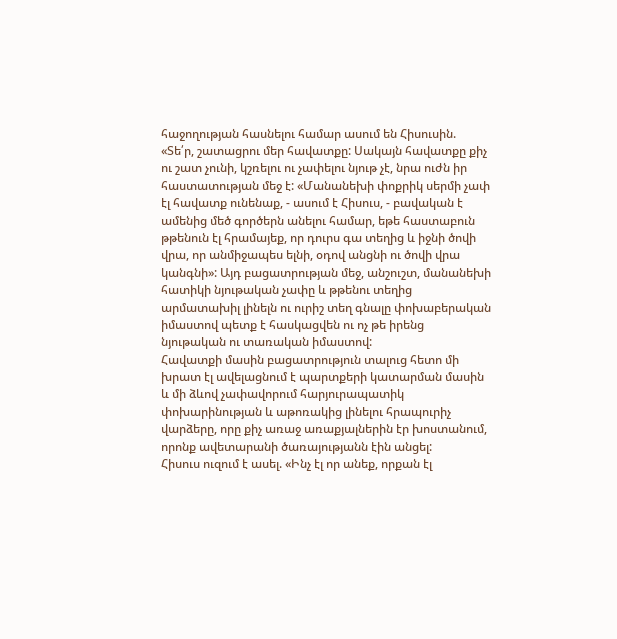հաջողության հասնելու համար ասում են Հիսուսին. «Տե՛ր, շատացրու մեր հավատքը: Սակայն հավատքը քիչ ու շատ չունի, կշռելու ու չափելու նյութ չէ, նրա ուժն իր հաստատության մեջ է: «Մանանեխի փոքրիկ սերմի չափ էլ հավատք ունենաք, - ասում է Հիսուս, - բավական է ամենից մեծ գործերն անելու համար, եթե հաստաբուն թթենուն էլ հրամայեք, որ դուրս գա տեղից և իջնի ծովի վրա, որ անմիջապես ելնի, օդով անցնի ու ծովի վրա կանգնի»: Այդ բացատրության մեջ, անշուշտ, մանանեխի հատիկի նյութական չափը և թթենու տեղից արմատախիլ լինելն ու ուրիշ տեղ գնալը փոխաբերական իմաստով պետք է հասկացվեն ու ոչ թե իրենց նյութական ու տառական իմաստով:
Հավատքի մասին բացատրություն տալուց հետո մի խրատ էլ ավելացնում է պարտքերի կատարման մասին և մի ձևով չափավորում հարյուրապատիկ փոխարինության և աթոռակից լինելու հրապուրիչ վարձերը, որը քիչ առաջ առաքյալներին էր խոստանում, որոնք ավետարանի ծառայությանն էին անցել:
Հիսուս ուզում է ասել. «Ինչ էլ որ անեք, որքան էլ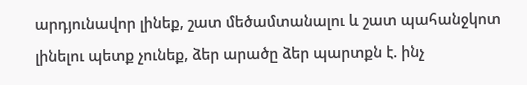արդյունավոր լինեք, շատ մեծամտանալու և շատ պահանջկոտ լինելու պետք չունեք, ձեր արածը ձեր պարտքն է. ինչ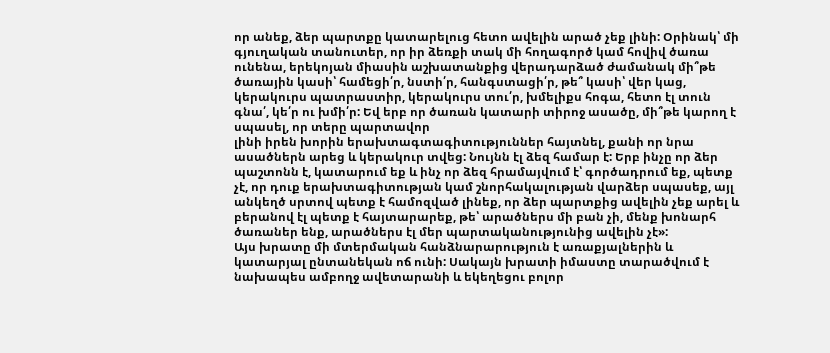որ անեք, ձեր պարտքը կատարելուց հետո ավելին արած չեք լինի: Օրինակ՝ մի գյուղական տանուտեր, որ իր ձեռքի տակ մի հողագործ կամ հովիվ ծառա ունենա, երեկոյան միասին աշխատանքից վերադարձած ժամանակ մի՞թե ծառային կասի՝ համեցի՛ր, նստի՛ր, հանգստացի՛ր, թե՞ կասի՝ վեր կաց, կերակուրս պատրաստիր, կերակուրս տու՛ր, խմելիքս հոգա, հետո էլ տուն գնա՛, կե՛ր ու խմի՛ր: Եվ երբ որ ծառան կատարի տիրոջ ասածը, մի՞թե կարող է սպասել, որ տերը պարտավոր
լինի իրեն խորին երախտագտագիտություններ հայտնել, քանի որ նրա ասածներն արեց և կերակուր տվեց: Նույնն էլ ձեզ համար է: Երբ ինչը որ ձեր պաշտոնն է, կատարում եք և ինչ որ ձեզ հրամայվում է՝ գործադրում եք, պետք չէ, որ դուք երախտագիտության կամ շնորհակալության վարձեր սպասեք, այլ անկեղծ սրտով պետք է համոզված լինեք, որ ձեր պարտքից ավելին չեք արել և բերանով էլ պետք է հայտարարեք, թե՝ արածներս մի բան չի, մենք խոնարհ ծառաներ ենք, արածներս էլ մեր պարտականությունից ավելին չէ»:
Այս խրատը մի մտերմական հանձնարարություն է առաքյալներին և կատարյալ ընտանեկան ոճ ունի: Սակայն խրատի իմաստը տարածվում է նախապես ամբողջ ավետարանի և եկեղեցու բոլոր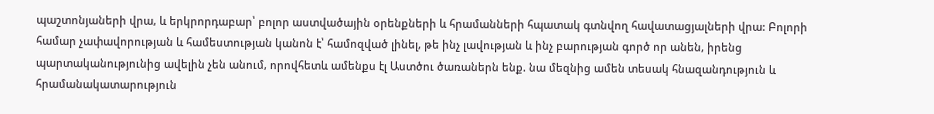պաշտոնյաների վրա, և երկրորդաբար՝ բոլոր աստվածային օրենքների և հրամանների հպատակ գտնվող հավատացյալների վրա: Բոլորի համար չափավորության և համեստության կանոն է՝ համոզված լինել, թե ինչ լավության և ինչ բարության գործ որ անեն, իրենց պարտականությունից ավելին չեն անում, որովհետև ամենքս էլ Աստծու ծառաներն ենք. նա մեզնից ամեն տեսակ հնազանդություն և հրամանակատարություն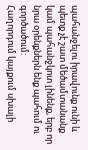պահանջելու իրավունք ունի և պետք չէ շատ մեծամտանանք կամ պահանջկոտ լինենք, երբ որ նրա օրենքներն ենք պահում ու գործածում:
Հաղորդում կայքում սխալի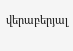վերաբերյալ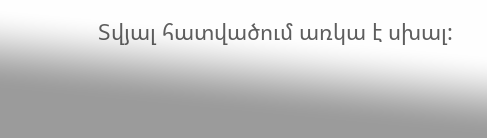Տվյալ հատվածում առկա է սխալ: